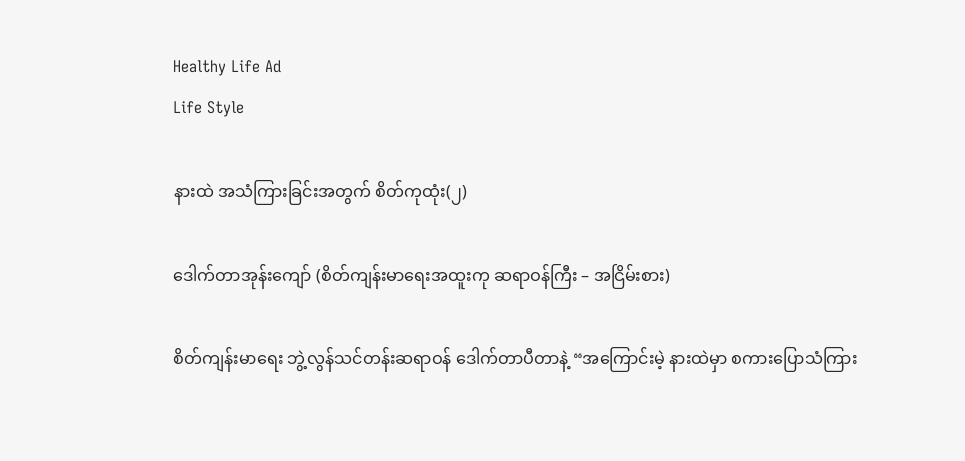Healthy Life Ad
Life Style

နားထဲ အသံကြားခြင်းအတွက် စိတ်ကုထုံး(၂)

ဒေါက်တာအုန်းကျော် (စိတ်ကျန်းမာရေးအထူးကု ဆရာဝန်ကြီး – အငြိမ်းစား)

စိတ်ကျန်းမာရေး ဘွဲ့လွန်သင်တန်းဆရာဝန် ဒေါက်တာပီတာနဲ့ “အကြောင်းမဲ့ နားထဲမှာ စကားပြောသံကြား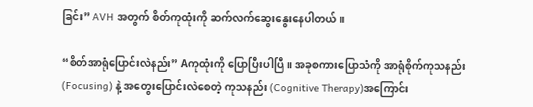ခြင်း” AVH အတွက် စိတ်ကုထုံးကို ဆက်လက်ဆွေးနွေးနေပါတယ်။

“စိတ်အာရုံပြောင်းလဲနည်း” Aကုထုံးကို ပြောပြီးပါပြီ။ အခုစကားပြောသံကို အာရုံစိုက်ကုသနည်း (Focusing) နဲ့ အတွေးပြောင်းလဲစေတဲ့ ကုသနည်း (Cognitive Therapy)အကြောင်း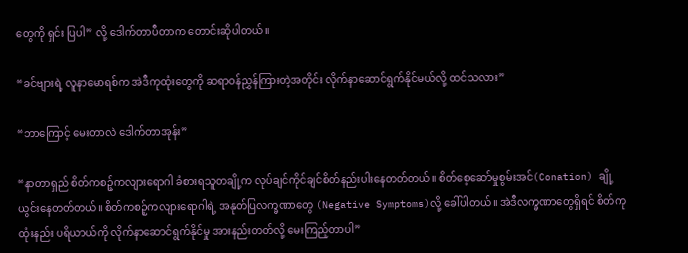တွေကို ရှင်း ပြပါ” လို့ ဒေါက်တာပီတာက တောင်းဆိုပါတယ်။

“ခင်ဗျားရဲ့ လူနာမောရစ်က အဲဒီကုထုံးတွေကို ဆရာဝန်ညွှန်ကြားတဲ့အတိုင်း လိုက်နာဆောင်ရွက်နိုင်မယ်လို့ ထင်သလား”

“ဘာကြောင့် မေးတာလဲ ဒေါက်တာအုန်း”

“နာတာရှည် စိတ်ကစဉ့်ကလျားရောဂါ ခံစားရသူတချို့က လုပ်ချင်ကိုင်ချင်စိတ်နည်းပါးနေတတ်တယ်။ စိတ်စေ့ဆော်မှုစွမ်းအင်(Conation) ချို့ယွင်းနေတတ်တယ်။ စိတ်ကစဉ့်ကလျားရောဂါရဲ့ အနုတ်ပြလက္ခဏာတွေ (Negative Symptoms)လို့ ခေါ်ပါတယ်။ အဲဒီလက္ခဏာတွေရှိရင် စိတ်ကုထုံးနည်း ပရိယာယ်ကို လိုက်နာဆောင်ရွက်နိုင်မှု အားနည်းတတ်လို့ မေးကြည့်တာပါ”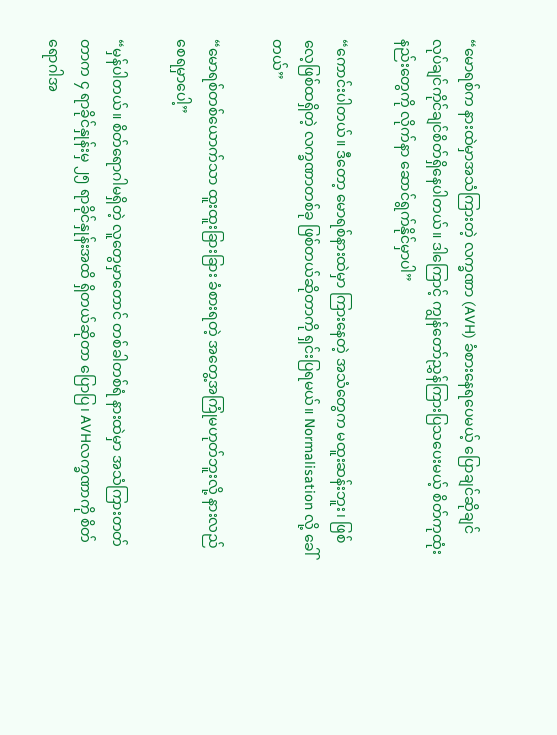“မောရစ်က နားထဲမှာအသံကြားတဲ့ လက္ခဏာ (AVH) ခံစားနေရပေမယ့် ပြောချင်ဆိုချင် လုပ်ချင်ကိုင်ချင်စိတ်ရှိနေပါတယ်။ ဒါကြောင့် ကျွန်တော်ညွှန်ကြားပြသပေးမယ့် စိတ်ကုထုံးနည်းတွေကို လိုက်နာ ဆောင်ရွက်နိုင်မှာပါ”

“ကောင်းပါတယ်။ ဒီတော့ မောရစ်နားထဲမှာ ကြားနေတဲ့ အသံတွေက မထူးဆန်းဘူး၊ ဖြစ်လေ့ဖြစ်ထရှိတဲ့ လက္ခဏာတစ်ခု ဖြစ်တယ်ဆိုတာကို ရှင်းပြရမယ်။ Normalisation လို့ ခေါ်တယ်”

“မောရစ်တစ်ယောက်သာ ထူးထူးခြားခြား ခံစားရတဲ့ အတွေ့အကြုံမဟုတ်ဘူးလို့ နားလည်စေရမှာပေါ့”

“မှန်ပါတယ်။ စိတ်ရောဂါမရှိတဲ့ လူတွေမှာတောင် တစ်ခါတစ်ရံ နားထဲမှာ အသံကြားတတ်တာက ၄ ရာခိုင်နှုန်းမှ ၂၅ ရာခိုင်နှုန်းအထိ ရှိတယ်ဆိုတာ ပြောပြ၊ AVHလက္ခဏာကို စိတ်ရောဂါအ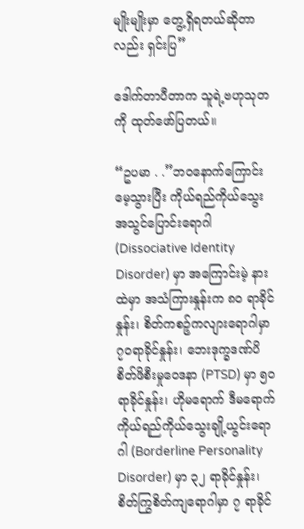မျိုးမျိုးမှာ တွေ့ရှိရတယ်ဆိုတာလည်း ရှင်းပြ”

ဒေါက်တာပီတာက သူရဲ့ဗဟုသုတကို ထုတ်ဖော်ပြတယ်။

“ဥပမာ . .”ဘဝနောက်ကြောင်း မေ့သွားပြီး ကိုယ်ရည်ကိုယ်သွေးအသွင်ပြောင်းရောဂါ (Dissociative Identity Disorder) မှာ အကြောင်းမဲ့ နားထဲမှာ အသံကြားနှုန်းက ၈၀ ရာခိုင်နှုန်း၊ စိတ်ကစဉ့်ကလျားရောဂါမှာ ၇၀ရာခိုင်နှုန်း၊ ဘေးဒုက္ခဒဏ်ပိ စိတ်ဖိစီးမှုဝေဒနာ (PTSD) မှာ ၅၀ ရာခိုင်နှုန်း၊ ဟိုမရောက် ဒီမရောက် ကိုယ်ရည်ကိုယ်သွေးချို့ယွင်းရောဂါ (Borderline Personality Disorder) မှာ ၃၂ ရာခိုင်နှုန်း၊ စိတ်ကြွစိတ်ကျရောဂါမှာ ၇ ရာခိုင်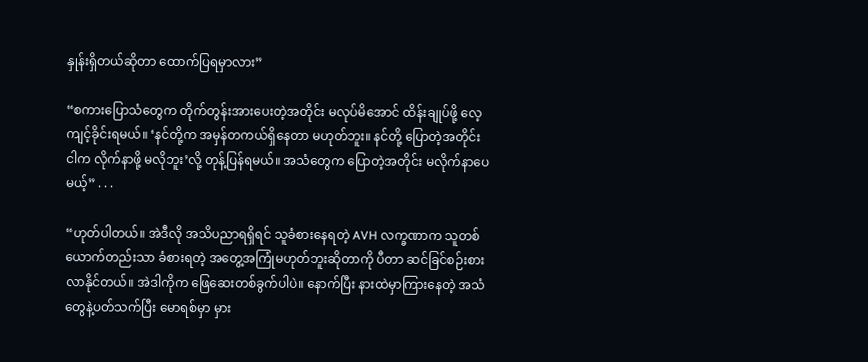နှုန်းရှိတယ်ဆိုတာ ထောက်ပြရမှာလား”

“စကားပြောသံတွေက တိုက်တွန်းအားပေးတဲ့အတိုင်း မလုပ်မိအောင် ထိန်းချုပ်ဖို့ လေ့ကျင့်ခိုင်းရမယ်။ ‘နင်တို့က အမှန်တကယ်ရှိနေတာ မဟုတ်ဘူး။ နင်တို့ ပြောတဲ့အတိုင်း ငါက လိုက်နာဖို့ မလိုဘူး’လို့ တုန့်ပြန်ရမယ်။ အသံတွေက ပြောတဲ့အတိုင်း မလိုက်နာပေမယ့်” . . .

“ဟုတ်ပါတယ်။ အဲဒီလို အသိပညာရရှိရင် သူခံစားနေရတဲ့ AVH လက္ခဏာက သူတစ်ယောက်တည်းသာ ခံစားရတဲ့ အတွေ့အကြုံမဟုတ်ဘူးဆိုတာကို ပီတာ ဆင်ခြင်စဉ်းစားလာနိုင်တယ်။ အဲဒါကိုက ဖြေဆေးတစ်ခွက်ပါပဲ။ နောက်ပြီး နားထဲမှာကြားနေတဲ့ အသံတွေနဲ့ပတ်သက်ပြီး မောရစ်မှာ မှား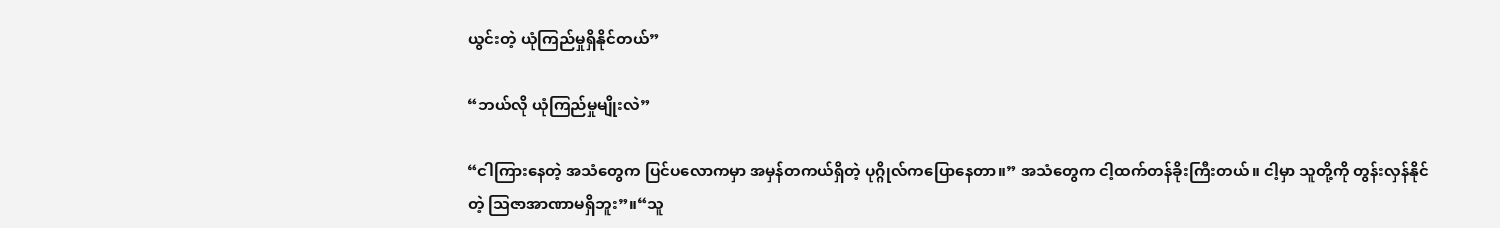ယွင်းတဲ့ ယုံကြည်မှုရှိနိုင်တယ်”

“ဘယ်လို ယုံကြည်မှုမျိုးလဲ”

“ငါကြားနေတဲ့ အသံတွေက ပြင်ပလောကမှာ အမှန်တကယ်ရှိတဲ့ ပုဂ္ဂိုလ်ကပြောနေတာ။” အသံတွေက ငါ့ထက်တန်ခိုးကြီးတယ်။ ငါ့မှာ သူတို့ကို တွန်းလှန်နိုင်တဲ့ သြဇာအာဏာမရှိဘူး”။“သူ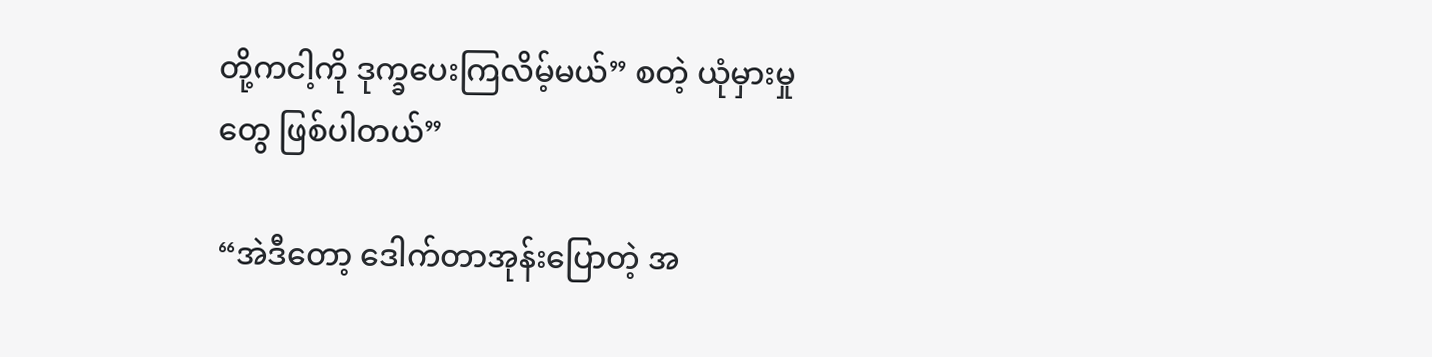တို့ကငါ့ကို ဒုက္ခပေးကြလိမ့်မယ်” စတဲ့ ယုံမှားမှုတွေ ဖြစ်ပါတယ်”

“အဲဒီတော့ ဒေါက်တာအုန်းပြောတဲ့ အ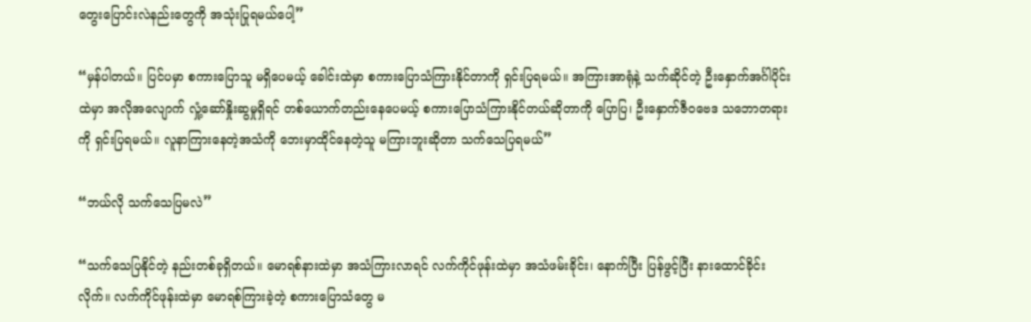တွေးပြောင်းလဲနည်းတွေကို အသုံးပြုရမယ်ပေါ့”

“မှန်ပါတယ်။ ပြင်ပမှာ စကားပြောသူ မရှိပေမယ့် ခေါင်းထဲမှာ စကားပြောသံကြားနိုင်တာကို ရှင်းပြရမယ်။ အကြားအာရုံနဲ့ သက်ဆိုင်တဲ့ ဦးနှောက်အင်္ဂါပိုင်းထဲမှာ အလိုအလျောက် လှုံ့ဆော်နှိုးဆွမှုရှိရင် တစ်ယောက်တည်းနေပေမယ့် စကားပြောသံကြားနိုင်တယ်ဆိုတာကို ပြောပြ၊ ဦးနှောက်ဇီဝဗေဒ သဘောတရားကို ရှင်းပြရမယ်။ လူနာကြားနေတဲ့အသံကို ဘေးမှာထိုင်နေတဲ့သူ မကြားဘူးဆိုတာ သက်သေပြရမယ်”

“ဘယ်လို သက်သေပြမလဲ”

“သက်သေပြနိုင်တဲ့ နည်းတစ်ခုရှိတယ်။ မောရစ်နားထဲမှာ အသံကြားလာရင် လက်ကိုင်ဖုန်းထဲမှာ အသံဖမ်းခိုင်း၊ နောက်ပြီး ပြန်ဖွင့်ပြီး နားထောင်ခိုင်းလိုက်။ လက်ကိုင်ဖုန်းထဲမှာ မောရစ်ကြားခဲ့တဲ့ စကားပြောသံတွေ မ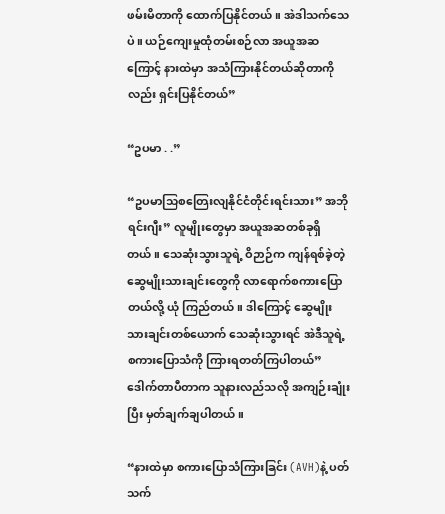ဖမ်းမိတာကို ထောက်ပြနိုင်တယ်။ အဲဒါသက်သေပဲ။ ယဉ်ကျေးမှုထုံတမ်းစဉ်လာ အယူအဆကြောင့် နားထဲမှာ အသံကြားနိုင်တယ်ဆိုတာကိုလည်း ရှင်းပြနိုင်တယ်”

“ဥပမာ . .”

“ဥပမာသြစတြေးလျနိုင်ငံတိုင်းရင်းသား” အဘိုရင်းဂျီး” လူမျိုးတွေမှာ အယူအဆတစ်ခုရှိတယ်။ သေဆုံးသွားသူရဲ့ ဝိဉာဉ်က ကျန်ရစ်ခဲ့တဲ့ ဆွေမျိုးသားချင်းတွေကို လာရောက်စကားပြောတယ်လို့ ယုံ ကြည်တယ်။ ဒါကြောင့် ဆွေမျိုးသားချင်းတစ်ယောက် သေဆုံးသွားရင် အဲဒီသူရဲ့ စကားပြောသံကို ကြားရတတ်ကြပါတယ်”
ဒေါက်တာပီတာက သူနားလည်သလို အကျဉ်းချုံးပြီး မှတ်ချက်ချပါတယ်။

“နားထဲမှာ စကားပြောသံကြားခြင်း (AVH)နဲ့ ပတ်သက်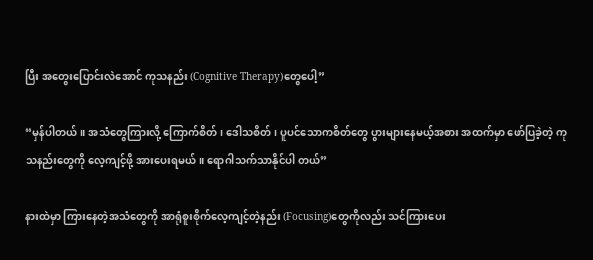ပြီး အတွေးပြောင်းလဲအောင် ကုသနည်း (Cognitive Therapy)တွေပေါ့”

“မှန်ပါတယ်။ အသံတွေကြားလို့ ကြောက်စိတ်၊ ဒေါသစိတ်၊ ပူပင်သောကစိတ်တွေ ပွားများနေမယ့်အစား အထက်မှာ ဖော်ပြခဲ့တဲ့ ကုသနည်းတွေကို လေ့ကျင့်ဖို့ အားပေးရမယ်။ ရောဂါသက်သာနိုင်ပါ တယ်”

နားထဲမှာ ကြားနေတဲ့အသံတွေကို အာရုံစူးစိုက်လေ့ကျင့်တဲ့နည်း (Focusing)တွေကိုလည်း သင်ကြားပေး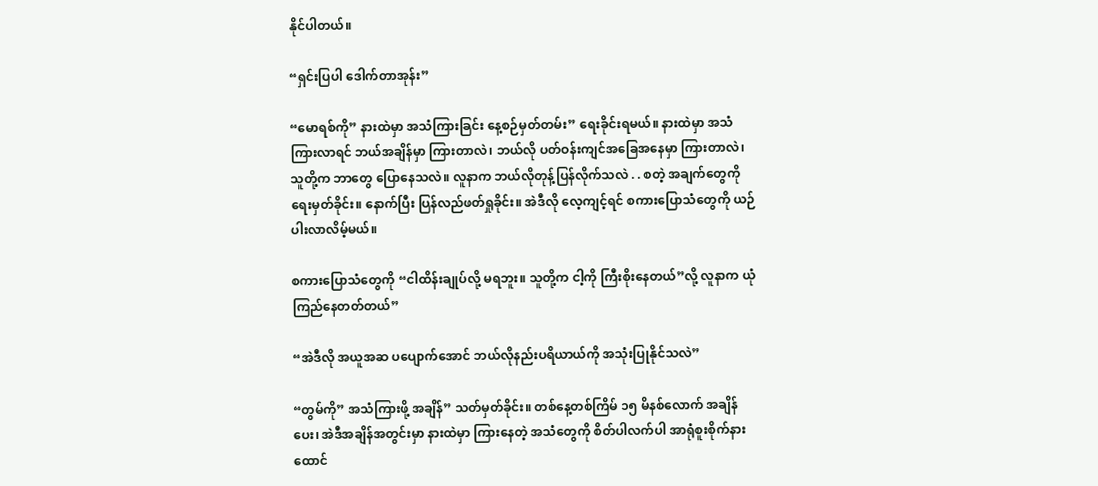နိုင်ပါတယ်။

“ရှင်းပြပါ ဒေါက်တာအုန်း”

“မောရစ်ကို” နားထဲမှာ အသံကြားခြင်း နေ့စဉ်မှတ်တမ်း” ရေးခိုင်းရမယ်။ နားထဲမှာ အသံကြားလာရင် ဘယ်အချိန်မှာ ကြားတာလဲ၊ ဘယ်လို ပတ်ဝန်းကျင်အခြေအနေမှာ ကြားတာလဲ၊ သူတို့က ဘာတွေ ပြောနေသလဲ။ လူနာက ဘယ်လိုတုန့်ပြန်လိုက်သလဲ . . စတဲ့ အချက်တွေကို ရေးမှတ်ခိုင်း။ နောက်ပြီး ပြန်လည်ဖတ်ရှုခိုင်း။ အဲဒီလို လေ့ကျင့်ရင် စကားပြောသံတွေကို ယဉ်ပါးလာလိမ့်မယ်။

စကားပြောသံတွေကို “ငါထိန်းချုပ်လို့ မရဘူး။ သူတို့က ငါ့ကို ကြီးစိုးနေတယ်”လို့ လူနာက ယုံကြည်နေတတ်တယ်”

“အဲဒီလို အယူအဆ ပပျောက်အောင် ဘယ်လိုနည်းပရိယာယ်ကို အသုံးပြုနိုင်သလဲ”

“တွမ်ကို” အသံကြားဖို့ အချိန်” သတ်မှတ်ခိုင်း။ တစ်နေ့တစ်ကြိမ် ၁၅ မိနစ်လောက် အချိန်ပေး၊ အဲဒီအချိန်အတွင်းမှာ နားထဲမှာ ကြားနေတဲ့ အသံတွေကို စိတ်ပါလက်ပါ အာရုံစူးစိုက်နားထောင်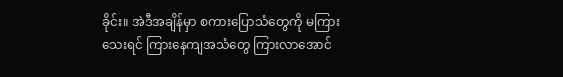ခိုင်း။ အဲဒီအချိန်မှာ စကားပြောသံတွေကို မကြားသေးရင် ကြားနေကျအသံတွေ ကြားလာအောင်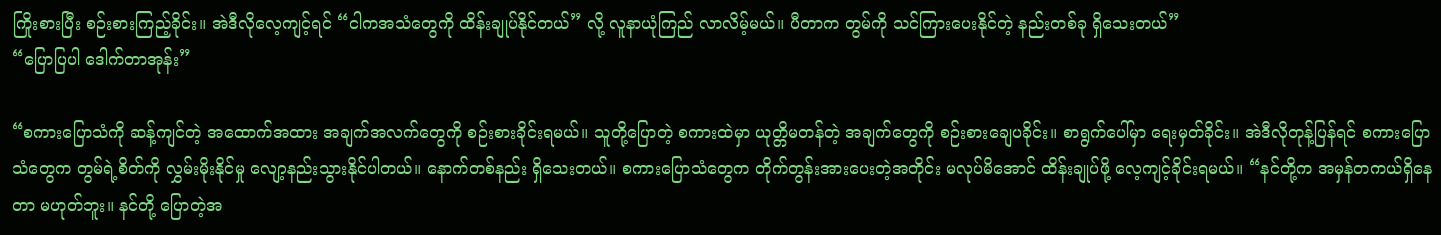ကြိုးစားပြီး စဉ်းစားကြည့်ခိုင်း။ အဲဒီလိုလေ့ကျင့်ရင် “ငါကအသံတွေကို ထိန်းချုပ်နိုင်တယ်” လို့ လူနာယုံကြည် လာလိမ့်မယ်။ ပီတာက တွမ်ကို သင်ကြားပေးနိုင်တဲ့ နည်းတစ်ခု ရှိသေးတယ်”
“ပြောပြပါ ဒေါက်တာအုန်း”

“စကားပြောသံကို ဆန့်ကျင်တဲ့ အထောက်အထား အချက်အလက်တွေကို စဉ်းစားခိုင်းရမယ်။ သူတို့ပြောတဲ့ စကားထဲမှာ ယုတ္တိမတန်တဲ့ အချက်တွေကို စဉ်းစားချေပခိုင်း။ စာရွက်ပေါ်မှာ ရေးမှတ်ခိုင်း။ အဲဒီလိုတုန့်ပြန်ရင် စကားပြောသံတွေက တွမ်ရဲ့စိတ်ကို လွှမ်းမိုးနိုင်မှု လျော့နည်းသွားနိုင်ပါတယ်။ နောက်တစ်နည်း ရှိသေးတယ်။ စကားပြောသံတွေက တိုက်တွန်းအားပေးတဲ့အတိုင်း မလုပ်မိအောင် ထိန်းချုပ်ဖို့ လေ့ကျင့်ခိုင်းရမယ်။ “နင်တို့က အမှန်တကယ်ရှိနေတာ မဟုတ်ဘူး။ နင်တို့ ပြောတဲ့အ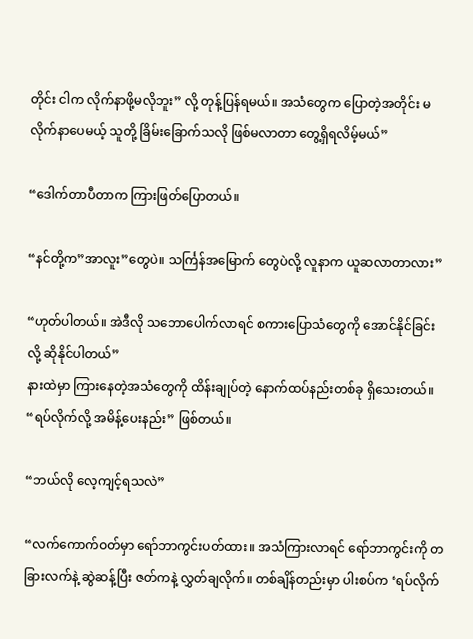တိုင်း ငါက လိုက်နာဖို့မလိုဘူး” လို့ တုန့်ပြန်ရမယ်။ အသံတွေက ပြောတဲ့အတိုင်း မလိုက်နာပေမယ့် သူတို့ ခြိမ်းခြောက်သလို ဖြစ်မလာတာ တွေ့ရှိရလိမ့်မယ်”

“ဒေါက်တာပီတာက ကြားဖြတ်ပြောတယ်။

“နင်တို့က”အာလူး”တွေပဲ။ သင်္ကြန်အမြောက် တွေပဲလို့ လူနာက ယူဆလာတာလား”

“ဟုတ်ပါတယ်။ အဲဒီလို သဘောပေါက်လာရင် စကားပြောသံတွေကို အောင်နိုင်ခြင်းလို့ ဆိုနိုင်ပါတယ်”
နားထဲမှာ ကြားနေတဲ့အသံတွေကို ထိန်းချုပ်တဲ့ နောက်ထပ်နည်းတစ်ခု ရှိသေးတယ်။ “ရပ်လိုက်လို့ အမိန့်ပေးနည်း” ဖြစ်တယ်။

“ဘယ်လို လေ့ကျင့်ရသလဲ”

“လက်ကောက်ဝတ်မှာ ရော်ဘာကွင်းပတ်ထား။ အသံကြားလာရင် ရော်ဘာကွင်းကို တခြားလက်နဲ့ ဆွဲဆန့်ပြီး ဇတ်ကနဲ့ လွှတ်ချလိုက်။ တစ်ချိန်တည်းမှာ ပါးစပ်က ‘ရပ်လိုက်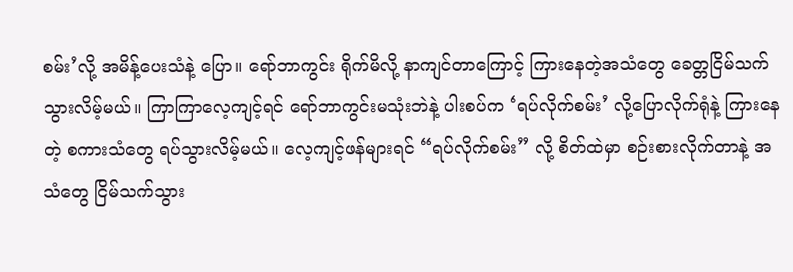စမ်း’လို့ အမိန့်ပေးသံနဲ့ ပြော။ ရော်ဘာကွင်း ရိုက်မိလို့ နာကျင်တာကြောင့် ကြားနေတဲ့အသံတွေ ခေတ္တငြိမ်သက်သွားလိမ့်မယ်။ ကြာကြာလေ့ကျင့်ရင် ရော်ဘာကွင်းမသုံးဘဲနဲ့ ပါးစပ်က ‘ရပ်လိုက်စမ်း’ လို့ပြောလိုက်ရုံနဲ့ ကြားနေတဲ့ စကားသံတွေ ရပ်သွားလိမ့်မယ်။ လေ့ကျင့်ဖန်များရင် “ရပ်လိုက်စမ်း” လို့ စိတ်ထဲမှာ စဉ်းစားလိုက်တာနဲ့ အသံတွေ ငြိမ်သက်သွား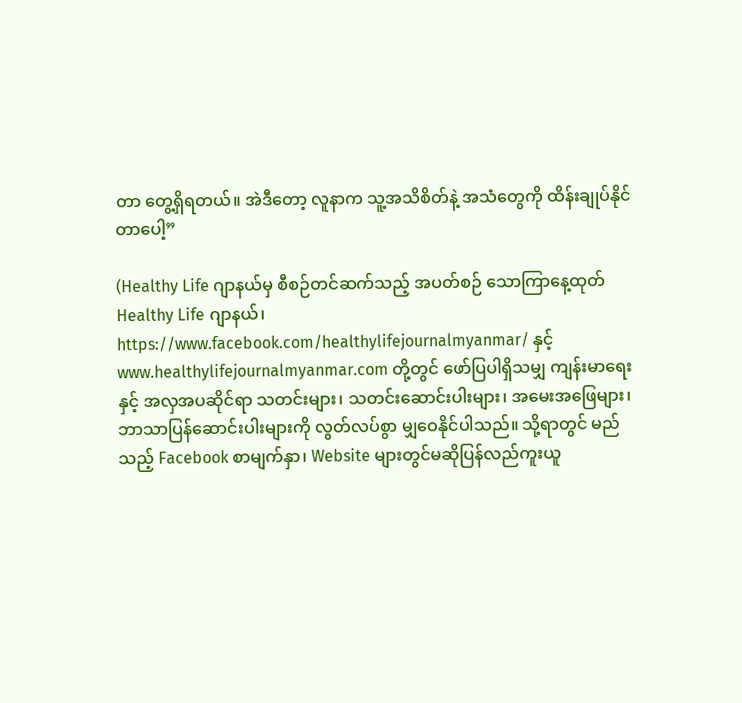တာ တွေ့ရှိရတယ်။ အဲဒီတော့ လူနာက သူ့အသိစိတ်နဲ့ အသံတွေကို ထိန်းချုပ်နိုင်တာပေါ့”

(Healthy Life ဂျာနယ်မှ စီစဉ်တင်ဆက်သည့် အပတ်စဉ် သောကြာနေ့ထုတ် Healthy Life ဂျာနယ်၊ https://www.facebook.com/healthylifejournalmyanmar/ နှင့် www.healthylifejournalmyanmar.com တို့တွင် ဖော်ပြပါရှိသမျှ ကျန်းမာရေးနှင့် အလှအပဆိုင်ရာ သတင်းများ၊ သတင်းဆောင်းပါးများ၊ အမေးအဖြေများ၊ ဘာသာပြန်ဆောင်းပါးများကို လွတ်လပ်စွာ မျှဝေနိုင်ပါသည်။ သို့ရာတွင် မည်သည့် Facebook စာမျက်နှာ၊ Website များတွင်မဆိုပြန်လည်ကူးယူ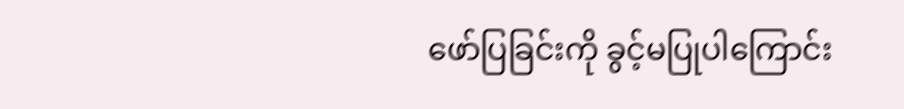ဖော်ပြခြင်းကို ခွင့်မပြုပါကြောင်း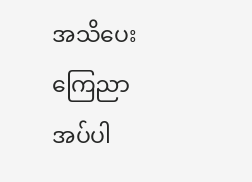အသိပေး ကြေညာအပ်ပါ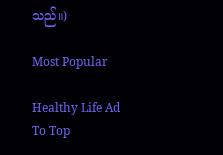သည်။)

Most Popular

Healthy Life Ad
To Top